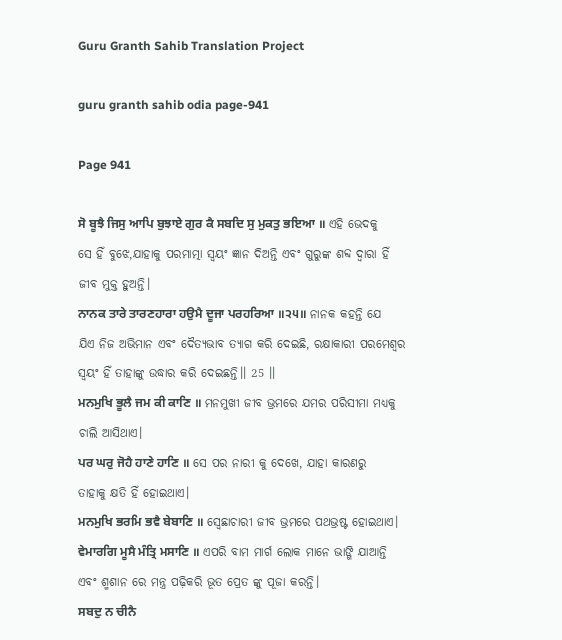Guru Granth Sahib Translation Project

guru granth sahib odia page-941

Page 941

ਸੋ ਬੂਝੈ ਜਿਸੁ ਆਪਿ ਬੁਝਾਏ ਗੁਰ ਕੈ ਸਬਦਿ ਸੁ ਮੁਕਤੁ ਭਇਆ ॥ ଏହି ଭେଦକୁ ସେ ହିଁ ବୁଝେ,ଯାହାକୁ ପରମାତ୍ମା ସ୍ଵୟଂ ଜ୍ଞାନ ଦିଅନ୍ତି ଏବଂ ଗୁରୁଙ୍କ ଶବ୍ଦ ଦ୍ଵାରା ହିଁ ଜୀବ ମୁକ୍ତ ହୁଅନ୍ତି।
ਨਾਨਕ ਤਾਰੇ ਤਾਰਣਹਾਰਾ ਹਉਮੈ ਦੂਜਾ ਪਰਹਰਿਆ ॥੨੫॥ ନାନକ କହନ୍ତି ଯେ ଯିଏ ନିଜ ଅଭିମାନ ଏବଂ ଦୈତ୍ୟଭାବ ତ୍ୟାଗ କରି ଦେଇଛି, ରକ୍ଷାକାରୀ ପରମେଶ୍ୱର ସ୍ଵୟଂ ହିଁ ତାହାଙ୍କୁ ଉଦ୍ଧାର କରି ଦେଇଛନ୍ତି।। 25 ।।
ਮਨਮੁਖਿ ਭੂਲੈ ਜਮ ਕੀ ਕਾਣਿ ॥ ମନମୁଖୀ ଜୀବ ଭ୍ରମରେ ଯମର ପରିସୀମା ମଧ୍ୟକୁ ଚାଲି ଆସିଥାଏ।
ਪਰ ਘਰੁ ਜੋਹੈ ਹਾਣੇ ਹਾਣਿ ॥ ସେ ପର ନାରୀ କୁ ଦେଖେ, ଯାହା କାରଣରୁ ତାହାକୁ କ୍ଷତି ହିଁ ହୋଇଥାଏ।
ਮਨਮੁਖਿ ਭਰਮਿ ਭਵੈ ਬੇਬਾਣਿ ॥ ସ୍ଵେଛାଚାରୀ ଜୀବ ଭ୍ରମରେ ପଥଭ୍ରଷ୍ଟ ହୋଇଥାଏ।
ਵੇਮਾਰਗਿ ਮੂਸੈ ਮੰਤ੍ਰਿ ਮਸਾਣਿ ॥ ଏପରି ବାମ ମାର୍ଗ ଲୋକ ମାନେ ଭାଙ୍ଗି ଯାଆନ୍ତି ଏବଂ ଶ୍ମଶାନ ରେ ମନ୍ତ୍ର ପଢ଼ିକରି ଭୂତ ପ୍ରେତ ଙ୍କୁ ପୂଜା କରନ୍ତି।
ਸਬਦੁ ਨ ਚੀਨੈ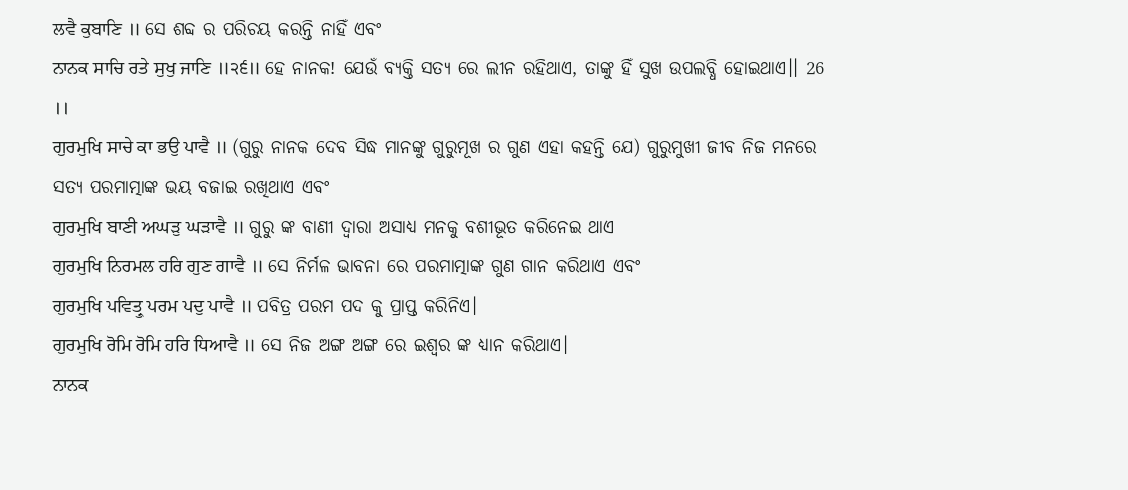ਲਵੈ ਕੁਬਾਣਿ ॥ ସେ ଶବ୍ଦ ର ପରିଚୟ କରନ୍ତି ନାହିଁ ଏବଂ
ਨਾਨਕ ਸਾਚਿ ਰਤੇ ਸੁਖੁ ਜਾਣਿ ॥੨੬॥ ହେ ନାନକ! ଯେଉଁ ବ୍ୟକ୍ତି ସତ୍ୟ ରେ ଲୀନ ରହିଥାଏ, ତାଙ୍କୁ ହିଁ ସୁଖ ଉପଲବ୍ଧି ହୋଇଥାଏ।। 26 ।।
ਗੁਰਮੁਖਿ ਸਾਚੇ ਕਾ ਭਉ ਪਾਵੈ ॥ (ଗୁରୁ ନାନକ ଦେବ ସିଦ୍ଧ ମାନଙ୍କୁ ଗୁରୁମୂଖ ର ଗୁଣ ଏହା କହନ୍ତି ଯେ) ଗୁରୁମୁଖୀ ଜୀବ ନିଜ ମନରେ ସତ୍ୟ ପରମାତ୍ମାଙ୍କ ଭୟ ବଜାଇ ରଖିଥାଏ ଏବଂ
ਗੁਰਮੁਖਿ ਬਾਣੀ ਅਘੜੁ ਘੜਾਵੈ ॥ ଗୁରୁ ଙ୍କ ବାଣୀ ଦ୍ଵାରା ଅସାଧ୍ୟ ମନକୁ ବଶୀଭୂତ କରିନେଇ ଥାଏ
ਗੁਰਮੁਖਿ ਨਿਰਮਲ ਹਰਿ ਗੁਣ ਗਾਵੈ ॥ ସେ ନିର୍ମଳ ଭାବନା ରେ ପରମାତ୍ମାଙ୍କ ଗୁଣ ଗାନ କରିଥାଏ ଏବଂ
ਗੁਰਮੁਖਿ ਪਵਿਤ੍ਰੁ ਪਰਮ ਪਦੁ ਪਾਵੈ ॥ ପବିତ୍ର ପରମ ପଦ କୁ ପ୍ରାପ୍ତ କରିନିଏ।
ਗੁਰਮੁਖਿ ਰੋਮਿ ਰੋਮਿ ਹਰਿ ਧਿਆਵੈ ॥ ସେ ନିଜ ଅଙ୍ଗ ଅଙ୍ଗ ରେ ଇଶ୍ଵର ଙ୍କ ଧ୍ୟାନ କରିଥାଏ।
ਨਾਨਕ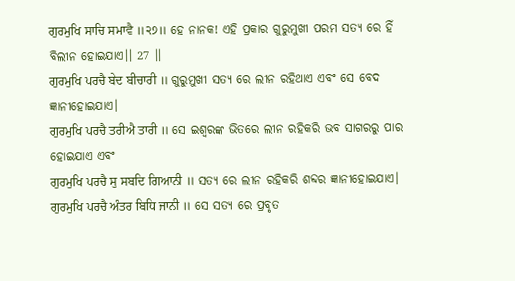ਗੁਰਮੁਖਿ ਸਾਚਿ ਸਮਾਵੈ ॥੨੭॥ ହେ ନାନକ! ଏହି ପ୍ରକାର ଗୁରୁମୁଖୀ ପରମ ସତ୍ୟ ରେ ହିଁ ବିଲୀନ ହୋଇଯାଏ।। 27 ।।
ਗੁਰਮੁਖਿ ਪਰਚੈ ਬੇਦ ਬੀਚਾਰੀ ॥ ଗୁରୁମୁଖୀ ସତ୍ୟ ରେ ଲୀନ ରହିଥାଏ ଏବଂ ସେ ବେଦ ଜ୍ଞାନୀହୋଇଯାଏ।
ਗੁਰਮੁਖਿ ਪਰਚੈ ਤਰੀਐ ਤਾਰੀ ॥ ସେ ଇଶ୍ଵରଙ୍କ ଭିତରେ ଲୀନ ରହିକରି ଭବ ସାଗରରୁ ପାର ହୋଇଯାଏ ଏବଂ
ਗੁਰਮੁਖਿ ਪਰਚੈ ਸੁ ਸਬਦਿ ਗਿਆਨੀ ॥ ସତ୍ୟ ରେ ଲୀନ ରହିକରି ଶବ୍ଦର ଜ୍ଞାନୀହୋଇଯାଏ।
ਗੁਰਮੁਖਿ ਪਰਚੈ ਅੰਤਰ ਬਿਧਿ ਜਾਨੀ ॥ ସେ ସତ୍ୟ ରେ ପ୍ରବୃତ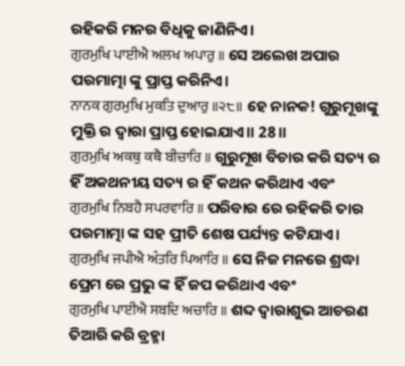ରହିକରି ମନର ବିଧିକୁ ଜାଣିନିଏ।
ਗੁਰਮੁਖਿ ਪਾਈਐ ਅਲਖ ਅਪਾਰੁ ॥ ସେ ଅଲେଖ ଅପାର ପରମାତ୍ମା ଙ୍କୁ ପ୍ରାପ୍ତ କରିନିଏ।
ਨਾਨਕ ਗੁਰਮੁਖਿ ਮੁਕਤਿ ਦੁਆਰੁ ॥੨੮॥ ହେ ନାନକ! ଗୁରୁମୂଖଙ୍କୁ ମୁକ୍ତି ର ଦ୍ଵାରା ପ୍ରାପ୍ତ ହୋଇଯାଏ।। 28।।
ਗੁਰਮੁਖਿ ਅਕਥੁ ਕਥੈ ਬੀਚਾਰਿ ॥ ଗୁରୁମୂଖ ବିଚାର କରି ସତ୍ୟ ର ହିଁ ଅକଥନୀୟ ସତ୍ୟ ର ହିଁ କଥନ କରିଥାଏ ଏବଂ
ਗੁਰਮੁਖਿ ਨਿਬਹੈ ਸਪਰਵਾਰਿ ॥ ପରିବାର ରେ ରହିକରି ତାର ପରମାତ୍ମା ଙ୍କ ସହ ପ୍ରୀତି ଶେଷ ପର୍ଯ୍ୟନ୍ତ କଟିଯାଏ।
ਗੁਰਮੁਖਿ ਜਪੀਐ ਅੰਤਰਿ ਪਿਆਰਿ ॥ ସେ ନିଜ ମନରେ ଶ୍ରଦ୍ଧା ପ୍ରେମ ରେ ପ୍ରଭୁ ଙ୍କ ହିଁ ଜପ କରିଥାଏ ଏବଂ
ਗੁਰਮੁਖਿ ਪਾਈਐ ਸਬਦਿ ਅਚਾਰਿ ॥ ଶବ୍ଦ ଦ୍ଵାରାଶୁଭ ଆଚରଣ ତିଆରି କରି ବ୍ରହ୍ମା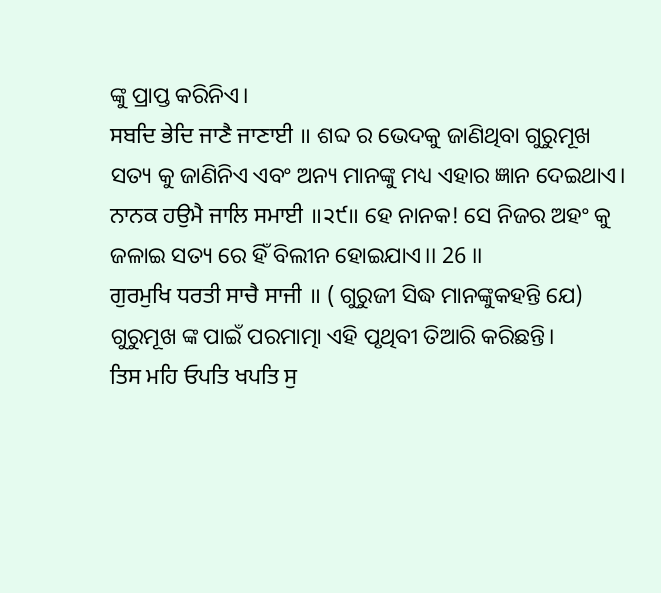ଙ୍କୁ ପ୍ରାପ୍ତ କରିନିଏ।
ਸਬਦਿ ਭੇਦਿ ਜਾਣੈ ਜਾਣਾਈ ॥ ଶବ୍ଦ ର ଭେଦକୁ ଜାଣିଥିବା ଗୁରୁମୂଖ ସତ୍ୟ କୁ ଜାଣିନିଏ ଏବଂ ଅନ୍ୟ ମାନଙ୍କୁ ମଧ୍ୟ ଏହାର ଜ୍ଞାନ ଦେଇଥାଏ।
ਨਾਨਕ ਹਉਮੈ ਜਾਲਿ ਸਮਾਈ ॥੨੯॥ ହେ ନାନକ! ସେ ନିଜର ଅହଂ କୁ ଜଳାଇ ସତ୍ୟ ରେ ହିଁ ବିଲୀନ ହୋଇଯାଏ।। 26 ।।
ਗੁਰਮੁਖਿ ਧਰਤੀ ਸਾਚੈ ਸਾਜੀ ॥ ( ଗୁରୁଜୀ ସିଦ୍ଧ ମାନଙ୍କୁକହନ୍ତି ଯେ) ଗୁରୁମୂଖ ଙ୍କ ପାଇଁ ପରମାତ୍ମା ଏହି ପୃଥିବୀ ତିଆରି କରିଛନ୍ତି।
ਤਿਸ ਮਹਿ ਓਪਤਿ ਖਪਤਿ ਸੁ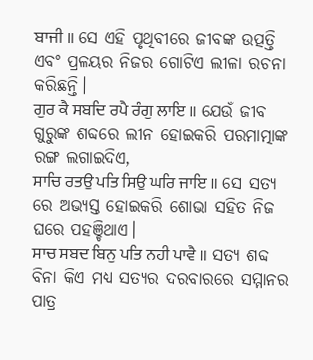ਬਾਜੀ ॥ ସେ ଏହି ପୃଥିବୀରେ ଜୀବଙ୍କ ଉତ୍ପତ୍ତି ଏବଂ ପ୍ରଳୟର ନିଜର ଗୋଟିଏ ଲୀଳା ରଚନା କରିଛନ୍ତି।
ਗੁਰ ਕੈ ਸਬਦਿ ਰਪੈ ਰੰਗੁ ਲਾਇ ॥ ଯେଉଁ ଜୀବ ଗୁରୁଙ୍କ ଶବ୍ଦରେ ଲୀନ ହୋଇକରି ପରମାତ୍ମାଙ୍କ ରଙ୍ଗ ଲଗାଇଦିଏ,
ਸਾਚਿ ਰਤਉ ਪਤਿ ਸਿਉ ਘਰਿ ਜਾਇ ॥ ସେ ସତ୍ୟ ରେ ଅଭ୍ୟସ୍ତ ହୋଇକରି ଶୋଭା ସହିତ ନିଜ ଘରେ ପହଞ୍ଚିଥାଏ।
ਸਾਚ ਸਬਦ ਬਿਨੁ ਪਤਿ ਨਹੀ ਪਾਵੈ ॥ ସତ୍ୟ ଶବ୍ଦ ବିନା କିଏ ମଧ୍ୟ ସତ୍ୟର ଦରବାରରେ ସମ୍ମାନର ପାତ୍ର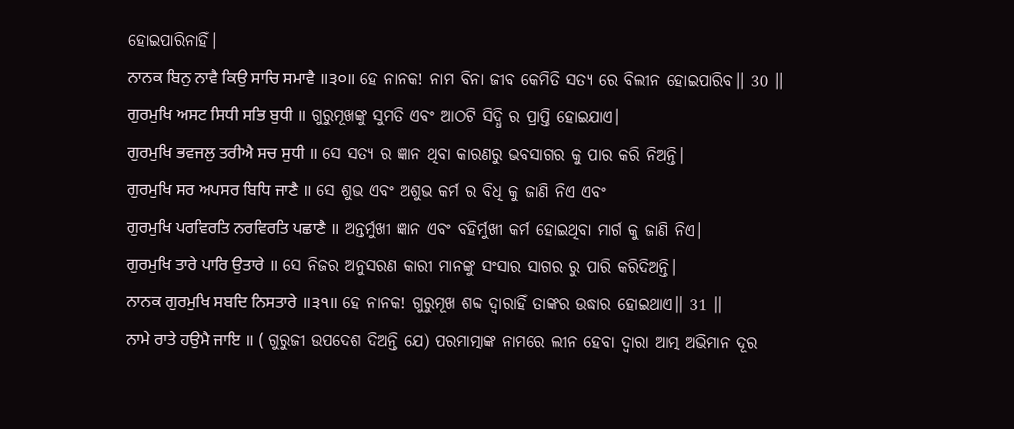ହୋଇପାରିନାହିଁ।
ਨਾਨਕ ਬਿਨੁ ਨਾਵੈ ਕਿਉ ਸਾਚਿ ਸਮਾਵੈ ॥੩੦॥ ହେ ନାନକ! ନାମ ବିନା ଜୀବ କେମିତି ସତ୍ୟ ରେ ବିଲୀନ ହୋଇପାରିବ।। 30 ।।
ਗੁਰਮੁਖਿ ਅਸਟ ਸਿਧੀ ਸਭਿ ਬੁਧੀ ॥ ଗୁରୁମୂଖଙ୍କୁ ସୁମତି ଏବଂ ଆଠଟି ସିଦ୍ଧି ର ପ୍ରାପ୍ତି ହୋଇଯାଏ।
ਗੁਰਮੁਖਿ ਭਵਜਲੁ ਤਰੀਐ ਸਚ ਸੁਧੀ ॥ ସେ ସତ୍ୟ ର ଜ୍ଞାନ ଥିବା କାରଣରୁ ଭବସାଗର କୁ ପାର କରି ନିଅନ୍ତି।
ਗੁਰਮੁਖਿ ਸਰ ਅਪਸਰ ਬਿਧਿ ਜਾਣੈ ॥ ସେ ଶୁଭ ଏବଂ ଅଶୁଭ କର୍ମ ର ବିଧି କୁ ଜାଣି ନିଏ ଏବଂ
ਗੁਰਮੁਖਿ ਪਰਵਿਰਤਿ ਨਰਵਿਰਤਿ ਪਛਾਣੈ ॥ ଅନ୍ତର୍ମୁଖୀ ଜ୍ଞାନ ଏବଂ ବହିର୍ମୁଖୀ କର୍ମ ହୋଇଥିବା ମାର୍ଗ କୁ ଜାଣି ନିଏ।
ਗੁਰਮੁਖਿ ਤਾਰੇ ਪਾਰਿ ਉਤਾਰੇ ॥ ସେ ନିଜର ଅନୁସରଣ କାରୀ ମାନଙ୍କୁ ସଂସାର ସାଗର ରୁ ପାରି କରିଦିଅନ୍ତି।
ਨਾਨਕ ਗੁਰਮੁਖਿ ਸਬਦਿ ਨਿਸਤਾਰੇ ॥੩੧॥ ହେ ନାନକ! ଗୁରୁମୂଖ ଶବ୍ଦ ଦ୍ଵାରାହିଁ ତାଙ୍କର ଉଦ୍ଧାର ହୋଇଥାଏ।। 31 ।।
ਨਾਮੇ ਰਾਤੇ ਹਉਮੈ ਜਾਇ ॥ ( ଗୁରୁଜୀ ଉପଦେଶ ଦିଅନ୍ତି ଯେ) ପରମାତ୍ମାଙ୍କ ନାମରେ ଲୀନ ହେବା ଦ୍ଵାରା ଆତ୍ମ ଅଭିମାନ ଦୂର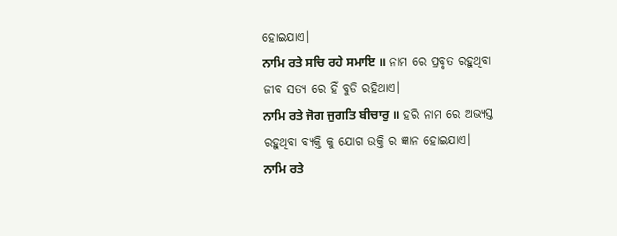ହୋଇଯାଏ।
ਨਾਮਿ ਰਤੇ ਸਚਿ ਰਹੇ ਸਮਾਇ ॥ ନାମ ରେ ପ୍ରବୃତ ରହୁଥିବା ଜୀବ ସତ୍ୟ ରେ ହିଁ ବୁଡି ରହିଥାଏ।
ਨਾਮਿ ਰਤੇ ਜੋਗ ਜੁਗਤਿ ਬੀਚਾਰੁ ॥ ହରି ନାମ ରେ ଅଭ୍ୟସ୍ତ ରହୁଥିବା ବ୍ୟକ୍ତି କୁ ଯୋଗ ଉକ୍ତି ର ଜ୍ଞାନ ହୋଇଯାଏ।
ਨਾਮਿ ਰਤੇ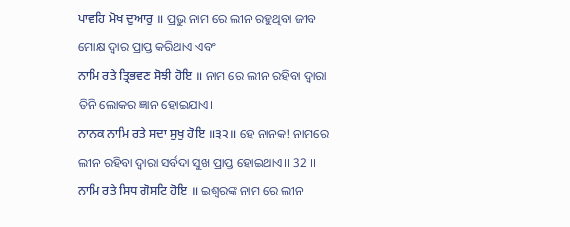ਪਾਵਹਿ ਮੋਖ ਦੁਆਰੁ ॥ ପ୍ରଭୁ ନାମ ରେ ଲୀନ ରହୁଥିବା ଜୀବ ମୋକ୍ଷ ଦ୍ଵାର ପ୍ରାପ୍ତ କରିଥାଏ ଏବଂ
ਨਾਮਿ ਰਤੇ ਤ੍ਰਿਭਵਣ ਸੋਝੀ ਹੋਇ ॥ ନାମ ରେ ଲୀନ ରହିବା ଦ୍ଵାରା ତିନି ଲୋକର ଜ୍ଞାନ ହୋଇଯାଏ।
ਨਾਨਕ ਨਾਮਿ ਰਤੇ ਸਦਾ ਸੁਖੁ ਹੋਇ ॥੩੨॥ ହେ ନାନକ! ନାମରେ ଲୀନ ରହିବା ଦ୍ଵାରା ସର୍ବଦା ସୁଖ ପ୍ରାପ୍ତ ହୋଇଥାଏ।। 32 ।।
ਨਾਮਿ ਰਤੇ ਸਿਧ ਗੋਸਟਿ ਹੋਇ ॥ ଇଶ୍ଵରଙ୍କ ନାମ ରେ ଲୀନ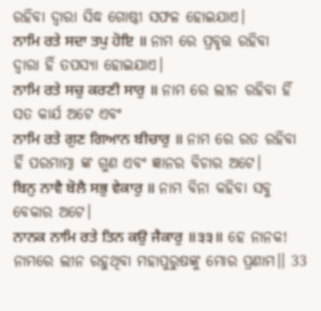ରହିବା ଦ୍ଵାରା ସିଦ୍ଧ ଗୋଷ୍ଠୀ ସଫଳ ହୋଇଯାଏ।
ਨਾਮਿ ਰਤੇ ਸਦਾ ਤਪੁ ਹੋਇ ॥ ନାମ ରେ ପ୍ରବୃତ୍ତ ରହିବା ଦ୍ୱାରା ହିଁ ତପସ୍ୟା ହୋଇଯାଏ।
ਨਾਮਿ ਰਤੇ ਸਚੁ ਕਰਣੀ ਸਾਰੁ ॥ ନାମ ରେ ଲୀନ ରହିବା ହିଁ ସତ କାର୍ଯ ଅଟେ ଏବଂ
ਨਾਮਿ ਰਤੇ ਗੁਣ ਗਿਆਨ ਬੀਚਾਰੁ ॥ ନାମ ରେ ରତ ରହିବା ହିଁ ପରମାତ୍ମା ଙ୍କ ଗୁଣ ଏବଂ ଜ୍ଞାନର ବିଚାର ଅଟେ।
ਬਿਨੁ ਨਾਵੈ ਬੋਲੈ ਸਭੁ ਵੇਕਾਰੁ ॥ ନାମ ବିନା କହିବା ସବୁ ବେକାର ଅଟେ।
ਨਾਨਕ ਨਾਮਿ ਰਤੇ ਤਿਨ ਕਉ ਜੈਕਾਰੁ ॥੩੩॥ ହେ ନାନକ! ନାମରେ ଲୀନ ରହୁଥିବା ମହାପୁରୁଷଙ୍କୁ ମୋର ପ୍ରଣାମ।। 33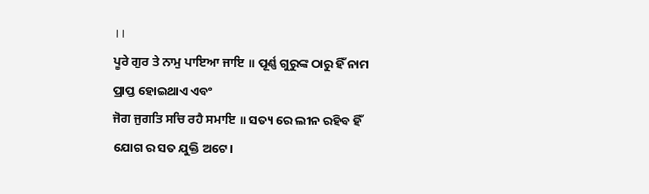।।
ਪੂਰੇ ਗੁਰ ਤੇ ਨਾਮੁ ਪਾਇਆ ਜਾਇ ॥ ପୂର୍ଣ୍ଣ ଗୁରୁଙ୍କ ଠାରୁ ହିଁ ନାମ ପ୍ରାପ୍ତ ହୋଇଥାଏ ଏବଂ
ਜੋਗ ਜੁਗਤਿ ਸਚਿ ਰਹੈ ਸਮਾਇ ॥ ସତ୍ୟ ରେ ଲୀନ ରହିବ ହିଁ ଯୋଗ ର ସତ ଯୁକ୍ତି ଅଟେ।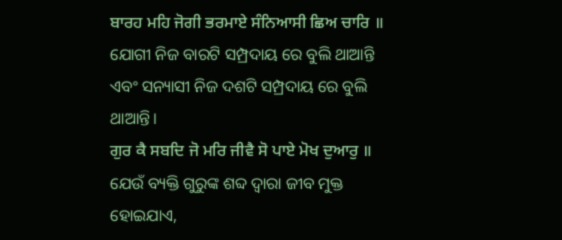ਬਾਰਹ ਮਹਿ ਜੋਗੀ ਭਰਮਾਏ ਸੰਨਿਆਸੀ ਛਿਅ ਚਾਰਿ ॥ ଯୋଗୀ ନିଜ ବାରଟି ସମ୍ପ୍ରଦାୟ ରେ ବୁଲି ଥାଆନ୍ତି ଏବଂ ସନ୍ୟାସୀ ନିଜ ଦଶଟି ସମ୍ପ୍ରଦାୟ ରେ ବୁଲି ଥାଆନ୍ତି।
ਗੁਰ ਕੈ ਸਬਦਿ ਜੋ ਮਰਿ ਜੀਵੈ ਸੋ ਪਾਏ ਮੋਖ ਦੁਆਰੁ ॥ ଯେଉଁ ବ୍ୟକ୍ତି ଗୁରୁଙ୍କ ଶବ୍ଦ ଦ୍ଵାରା ଜୀବ ମୁକ୍ତ ହୋଇଯାଏ,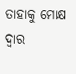ତାହାକୁ ମୋକ୍ଷ ଦ୍ଵାର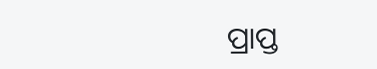ପ୍ରାପ୍ତ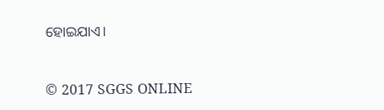ହୋଇଯାଏ।


© 2017 SGGS ONLINE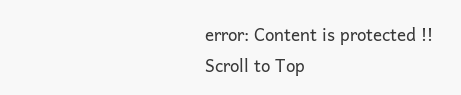error: Content is protected !!
Scroll to Top